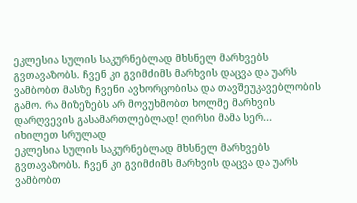ეკლესია სულის საკურნებლად მხსნელ მარხვებს გვთავაზობს. ჩვენ კი გვიმძიმს მარხვის დაცვა და უარს ვამბობთ მასზე ჩვენი ავხორცობისა და თავშეუკავებლობის გამო. რა მიზეზებს არ მოვუხმობთ ხოლმე მარხვის დარღვევის გასამართლებლად! ღირსი მამა სერ...
იხილეთ სრულად
ეკლესია სულის საკურნებლად მხსნელ მარხვებს გვთავაზობს. ჩვენ კი გვიმძიმს მარხვის დაცვა და უარს ვამბობთ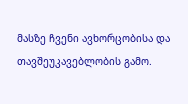მასზე ჩვენი ავხორცობისა და თავშეუკავებლობის გამო.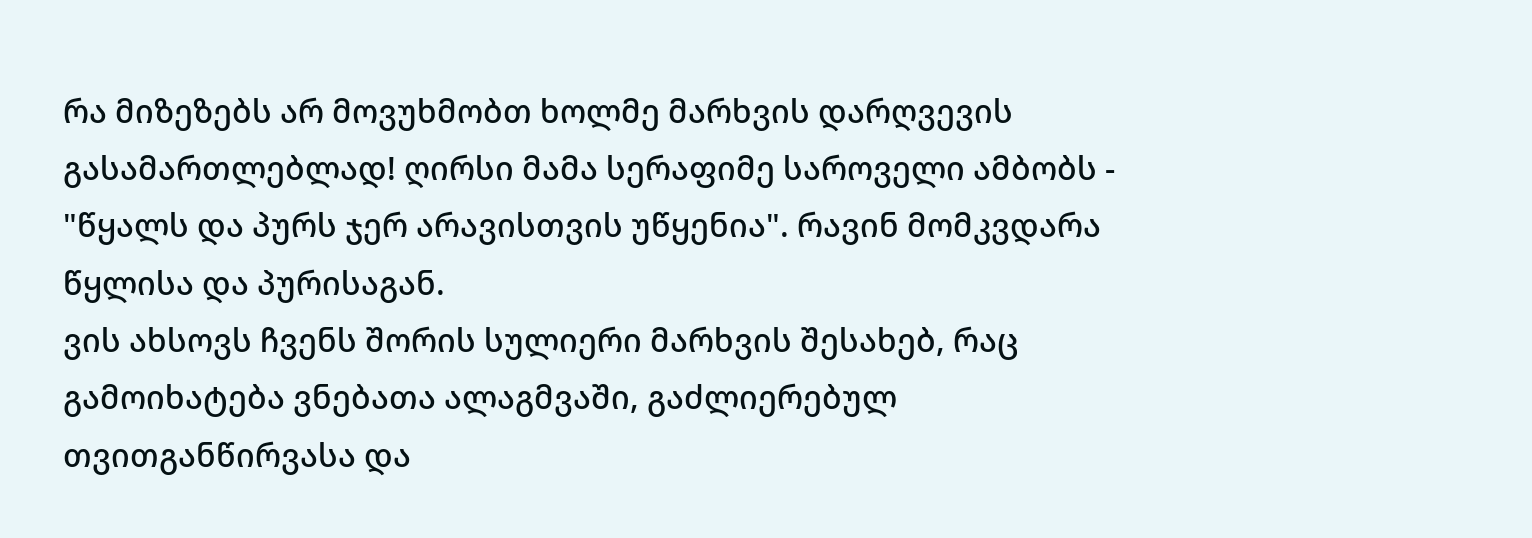რა მიზეზებს არ მოვუხმობთ ხოლმე მარხვის დარღვევის გასამართლებლად! ღირსი მამა სერაფიმე საროველი ამბობს - "წყალს და პურს ჯერ არავისთვის უწყენია". რავინ მომკვდარა წყლისა და პურისაგან.
ვის ახსოვს ჩვენს შორის სულიერი მარხვის შესახებ, რაც გამოიხატება ვნებათა ალაგმვაში, გაძლიერებულ თვითგანწირვასა და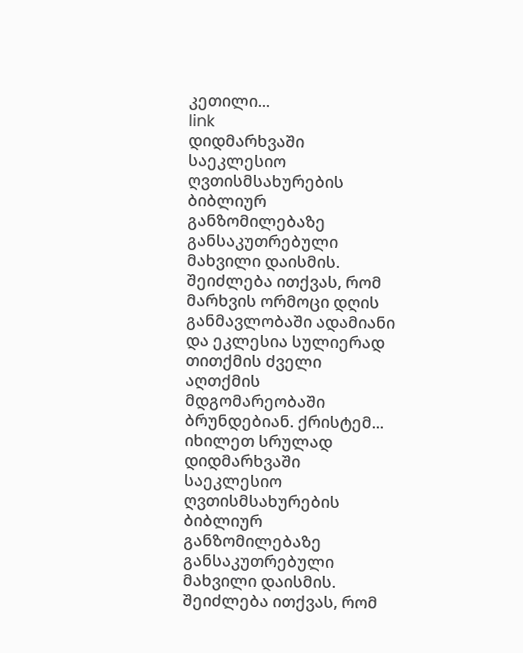კეთილი...
link
დიდმარხვაში საეკლესიო ღვთისმსახურების ბიბლიურ განზომილებაზე განსაკუთრებული მახვილი დაისმის. შეიძლება ითქვას, რომ მარხვის ორმოცი დღის განმავლობაში ადამიანი და ეკლესია სულიერად თითქმის ძველი აღთქმის მდგომარეობაში ბრუნდებიან. ქრისტემ...
იხილეთ სრულად
დიდმარხვაში საეკლესიო ღვთისმსახურების ბიბლიურ განზომილებაზე განსაკუთრებული მახვილი დაისმის. შეიძლება ითქვას, რომ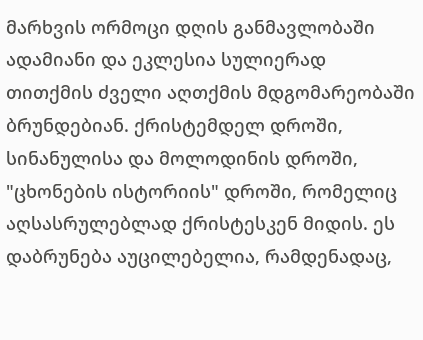მარხვის ორმოცი დღის განმავლობაში ადამიანი და ეკლესია სულიერად თითქმის ძველი აღთქმის მდგომარეობაში ბრუნდებიან. ქრისტემდელ დროში, სინანულისა და მოლოდინის დროში, "ცხონების ისტორიის" დროში, რომელიც აღსასრულებლად ქრისტესკენ მიდის. ეს დაბრუნება აუცილებელია, რამდენადაც,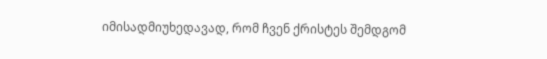იმისადმიუხედავად, რომ ჩვენ ქრისტეს შემდგომ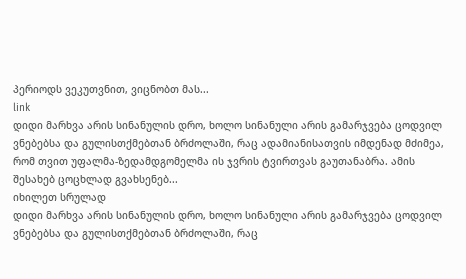პერიოდს ვეკუთვნით, ვიცნობთ მას...
link
დიდი მარხვა არის სინანულის დრო, ხოლო სინანული არის გამარჯვება ცოდვილ ვნებებსა და გულისთქმებთან ბრძოლაში, რაც ადამიანისათვის იმდენად მძიმეა, რომ თვით უფალმა-ზედამდგომელმა ის ჯვრის ტვირთვას გაუთანაბრა. ამის შესახებ ცოცხლად გვახსენებ...
იხილეთ სრულად
დიდი მარხვა არის სინანულის დრო, ხოლო სინანული არის გამარჯვება ცოდვილ ვნებებსა და გულისთქმებთან ბრძოლაში, რაც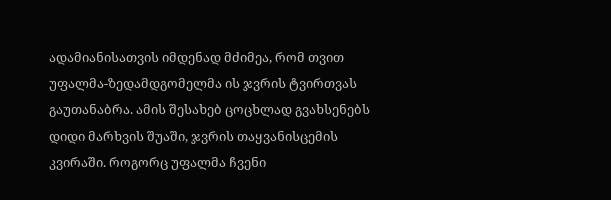ადამიანისათვის იმდენად მძიმეა, რომ თვით უფალმა-ზედამდგომელმა ის ჯვრის ტვირთვას გაუთანაბრა. ამის შესახებ ცოცხლად გვახსენებს დიდი მარხვის შუაში, ჯვრის თაყვანისცემის კვირაში. როგორც უფალმა ჩვენი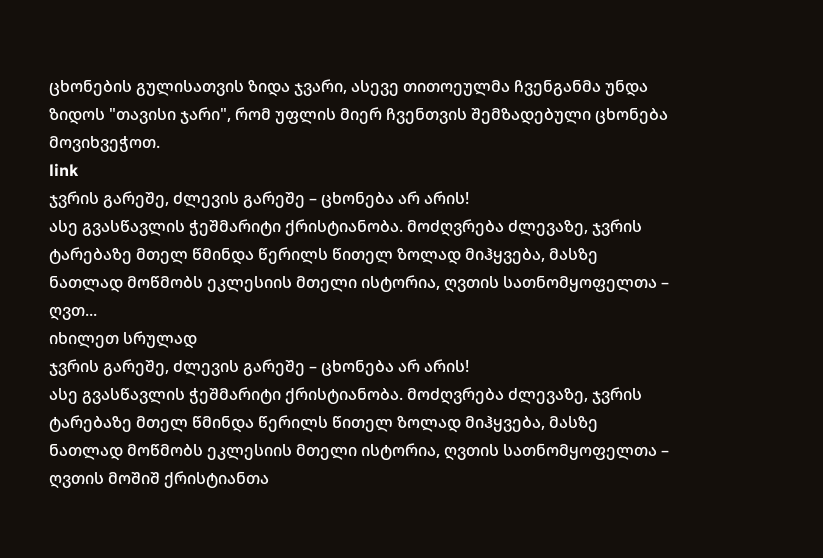ცხონების გულისათვის ზიდა ჯვარი, ასევე თითოეულმა ჩვენგანმა უნდა ზიდოს "თავისი ჯარი", რომ უფლის მიერ ჩვენთვის შემზადებული ცხონება მოვიხვეჭოთ.
link
ჯვრის გარეშე, ძლევის გარეშე – ცხონება არ არის!
ასე გვასწავლის ჭეშმარიტი ქრისტიანობა. მოძღვრება ძლევაზე, ჯვრის ტარებაზე მთელ წმინდა წერილს წითელ ზოლად მიჰყვება, მასზე ნათლად მოწმობს ეკლესიის მთელი ისტორია, ღვთის სათნომყოფელთა – ღვთ...
იხილეთ სრულად
ჯვრის გარეშე, ძლევის გარეშე – ცხონება არ არის!
ასე გვასწავლის ჭეშმარიტი ქრისტიანობა. მოძღვრება ძლევაზე, ჯვრის ტარებაზე მთელ წმინდა წერილს წითელ ზოლად მიჰყვება, მასზე ნათლად მოწმობს ეკლესიის მთელი ისტორია, ღვთის სათნომყოფელთა – ღვთის მოშიშ ქრისტიანთა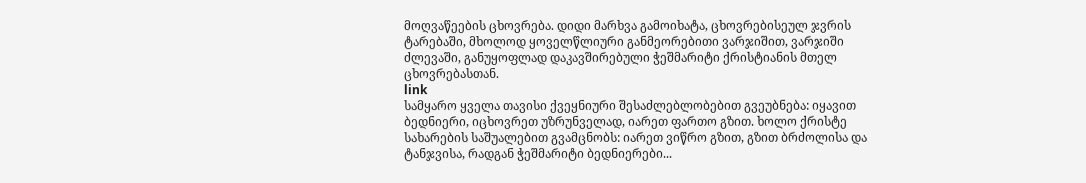მოღვაწეების ცხოვრება. დიდი მარხვა გამოიხატა, ცხოვრებისეულ ჯვრის ტარებაში, მხოლოდ ყოველწლიური განმეორებითი ვარჯიშით, ვარჯიში ძლევაში, განუყოფლად დაკავშირებული ჭეშმარიტი ქრისტიანის მთელ ცხოვრებასთან.
link
სამყარო ყველა თავისი ქვეყნიური შესაძლებლობებით გვეუბნება: იყავით ბედნიერი, იცხოვრეთ უზრუნველად, იარეთ ფართო გზით. ხოლო ქრისტე სახარების საშუალებით გვამცნობს: იარეთ ვიწრო გზით, გზით ბრძოლისა და ტანჯვისა, რადგან ჭეშმარიტი ბედნიერები...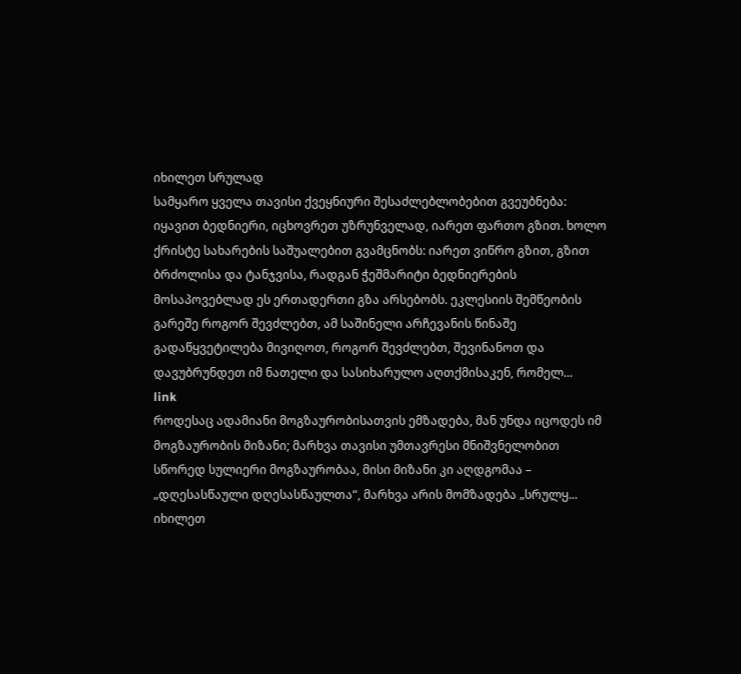იხილეთ სრულად
სამყარო ყველა თავისი ქვეყნიური შესაძლებლობებით გვეუბნება: იყავით ბედნიერი, იცხოვრეთ უზრუნველად, იარეთ ფართო გზით. ხოლო ქრისტე სახარების საშუალებით გვამცნობს: იარეთ ვიწრო გზით, გზით ბრძოლისა და ტანჯვისა, რადგან ჭეშმარიტი ბედნიერების მოსაპოვებლად ეს ერთადერთი გზა არსებობს. ეკლესიის შემწეობის გარეშე როგორ შევძლებთ, ამ საშინელი არჩევანის წინაშე გადაწყვეტილება მივიღოთ, როგორ შევძლებთ, შევინანოთ და დავუბრუნდეთ იმ ნათელი და სასიხარულო აღთქმისაკენ, რომელ...
link
როდესაც ადამიანი მოგზაურობისათვის ემზადება, მან უნდა იცოდეს იმ მოგზაურობის მიზანი; მარხვა თავისი უმთავრესი მნიშვნელობით სწორედ სულიერი მოგზაურობაა, მისი მიზანი კი აღდგომაა – „დღესასწაული დღესასწაულთა“, მარხვა არის მომზადება „სრულყ...
იხილეთ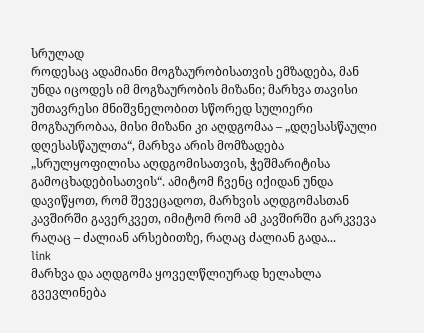სრულად
როდესაც ადამიანი მოგზაურობისათვის ემზადება, მან უნდა იცოდეს იმ მოგზაურობის მიზანი; მარხვა თავისი უმთავრესი მნიშვნელობით სწორედ სულიერი მოგზაურობაა, მისი მიზანი კი აღდგომაა – „დღესასწაული დღესასწაულთა“, მარხვა არის მომზადება „სრულყოფილისა აღდგომისათვის, ჭეშმარიტისა გამოცხადებისათვის“. ამიტომ ჩვენც იქიდან უნდა დავიწყოთ, რომ შევეცადოთ, მარხვის აღდგომასთან კავშირში გავერკვეთ, იმიტომ რომ ამ კავშირში გარკვევა რაღაც – ძალიან არსებითზე, რაღაც ძალიან გადა...
link
მარხვა და აღდგომა ყოველწლიურად ხელახლა გვევლინება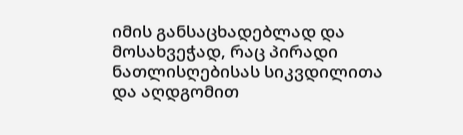იმის განსაცხადებლად და მოსახვეჭად, რაც პირადი ნათლისღებისას სიკვდილითა და აღდგომით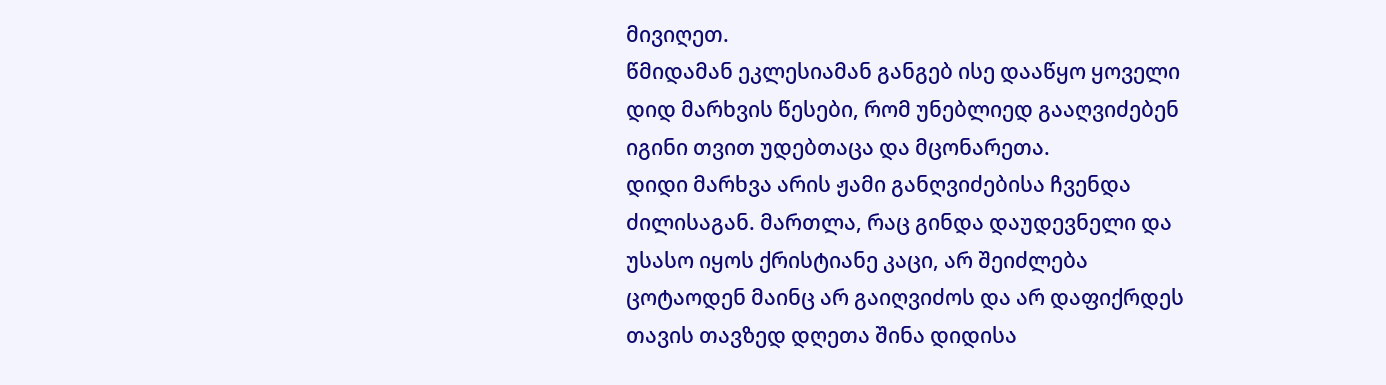მივიღეთ.
წმიდამან ეკლესიამან განგებ ისე დააწყო ყოველი დიდ მარხვის წესები, რომ უნებლიედ გააღვიძებენ იგინი თვით უდებთაცა და მცონარეთა.
დიდი მარხვა არის ჟამი განღვიძებისა ჩვენდა ძილისაგან. მართლა, რაც გინდა დაუდევნელი და უსასო იყოს ქრისტიანე კაცი, არ შეიძლება ცოტაოდენ მაინც არ გაიღვიძოს და არ დაფიქრდეს თავის თავზედ დღეთა შინა დიდისა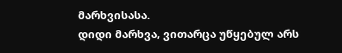მარხვისასა.
დიდი მარხვა, ვითარცა უწყებულ არს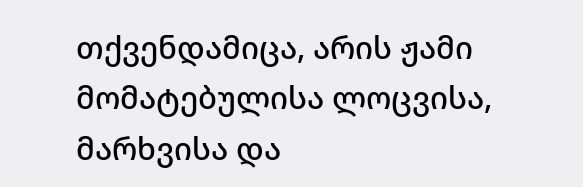თქვენდამიცა, არის ჟამი მომატებულისა ლოცვისა, მარხვისა და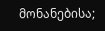მონანებისა;